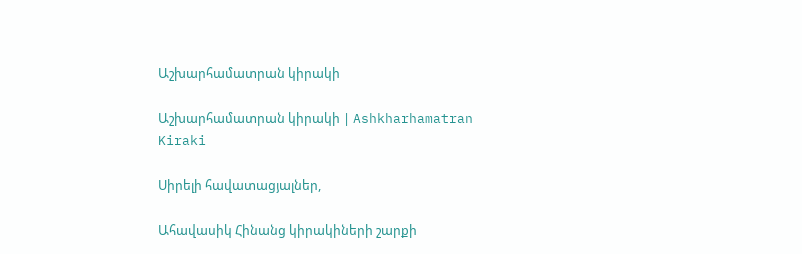Աշխարհամատրան կիրակի

Աշխարհամատրան կիրակի | Ashkharhamatran Kiraki

Սիրելի հավատացյալներ,

Ահավասիկ Հինանց կիրակիների շարքի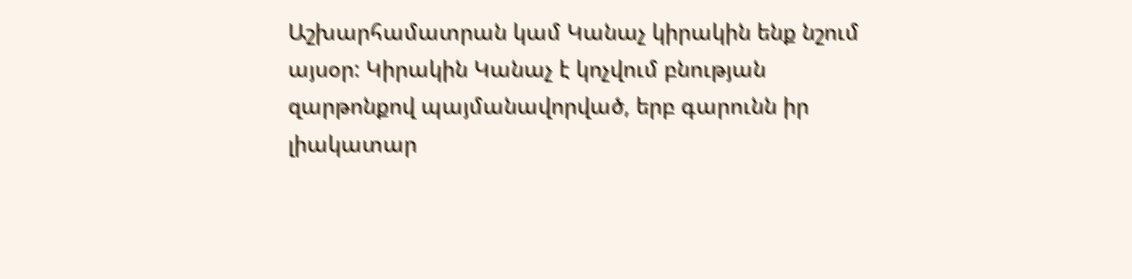Աշխարհամատրան կամ Կանաչ կիրակին ենք նշում այսօր: Կիրակին Կանաչ է կոչվում բնության զարթոնքով պայմանավորված, երբ գարունն իր լիակատար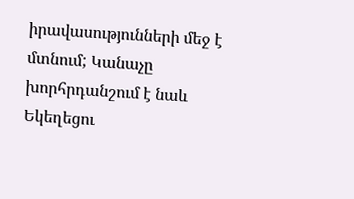իրավասությունների մեջ է մտնում; Կանաչը խորհրդանշում է նաև Եկեղեցու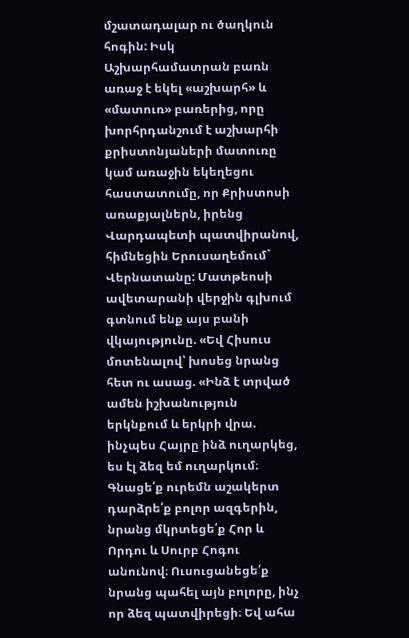մշատադալար ու ծաղկուն հոգին: Իսկ Աշխարհամատրան բառն առաջ է եկել «աշխարհ» և «մատուռ» բառերից, որը խորհրդանշում է աշխարհի քրիստոնյաների մատուռը կամ առաջին եկեղեցու հաստատումը, որ Քրիստոսի առաքյալներն, իրենց Վարդապետի պատվիրանով, հիմնեցին Երուսաղեմում` Վերնատանը: Մատթեոսի ավետարանի վերջին գլխում գտնում ենք այս բանի վկայությունը. «Եվ Հիսուս մոտենալով՝ խոսեց նրանց հետ ու ասաց. «Ինձ է տրված ամեն իշխանություն երկնքում և երկրի վրա. ինչպես Հայրը ինձ ուղարկեց, ես էլ ձեզ եմ ուղարկում։ Գնացե՛ք ուրեմն աշակերտ դարձրե՛ք բոլոր ազգերին, նրանց մկրտեցե՛ք Հոր և Որդու և Սուրբ Հոգու անունով։ Ուսուցանեցե՛ք նրանց պահել այն բոլորը, ինչ որ ձեզ պատվիրեցի։ Եվ ահա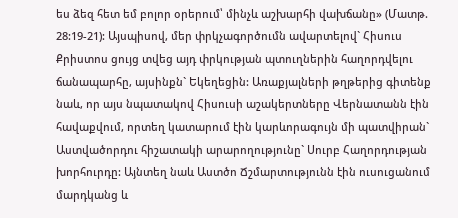ես ձեզ հետ եմ բոլոր օրերում՝ մինչև աշխարհի վախճանը» (Մատթ. 28:19-21): Այսպիսով, մեր փրկչագործումն ավարտելով` Հիսուս Քրիստոս ցույց տվեց այդ փրկության պտուղներին հաղորդվելու ճանապարհը, այսինքն` Եկեղեցին: Առաքյալների թղթերից գիտենք նաև, որ այս նպատակով Հիսուսի աշակերտները Վերնատանն էին հավաքվում, որտեղ կատարում էին կարևորագույն մի պատվիրան` Աստվածորդու հիշատակի արարողությունը` Սուրբ Հաղորդության խորհուրդը: Այնտեղ նաև Աստծո Ճշմարտությունն էին ուսուցանում մարդկանց և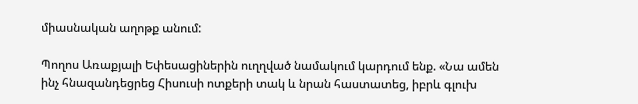միասնական աղոթք անում:

Պողոս Առաքյալի Եփեսացիներին ուղղված նամակում կարդում ենք. «Նա ամեն ինչ հնազանդեցրեց Հիսուսի ոտքերի տակ և նրան հաստատեց, իբրև գլուխ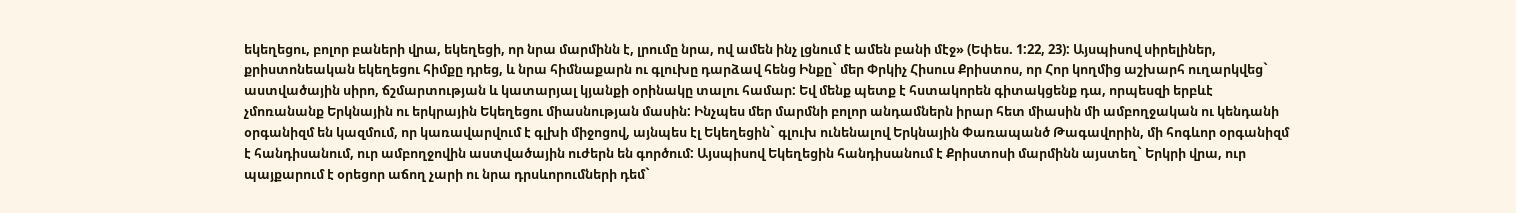եկեղեցու, բոլոր բաների վրա, եկեղեցի, որ նրա մարմինն է, լրումը նրա, ով ամեն ինչ լցնում է ամեն բանի մէջ» (Եփես. 1:22, 23): Այսպիսով սիրելիներ, քրիստոնեական եկեղեցու հիմքը դրեց, և նրա հիմնաքարն ու գլուխը դարձավ հենց Ինքը` մեր Փրկիչ Հիսուս Քրիստոս, որ Հոր կողմից աշխարհ ուղարկվեց` աստվածային սիրո, ճշմարտության և կատարյալ կյանքի օրինակը տալու համար: Եվ մենք պետք է հստակորեն գիտակցենք դա, որպեսզի երբևէ չմոռանանք Երկնային ու երկրային Եկեղեցու միասնության մասին: Ինչպես մեր մարմնի բոլոր անդամներն իրար հետ միասին մի ամբողջական ու կենդանի օրգանիզմ են կազմում, որ կառավարվում է գլխի միջոցով, այնպես էլ Եկեղեցին` գլուխ ունենալով Երկնային Փառապանծ Թագավորին, մի հոգևոր օրգանիզմ է հանդիսանում, ուր ամբողջովին աստվածային ուժերն են գործում: Այսպիսով Եկեղեցին հանդիսանում է Քրիստոսի մարմինն այստեղ` Երկրի վրա, ուր պայքարում է օրեցոր աճող չարի ու նրա դրսևորումների դեմ`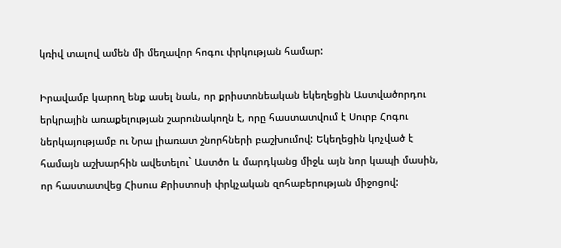կռիվ տալով ամեն մի մեղավոր հոգու փրկության համար:

Իրավամբ կարող ենք ասել նաև, որ քրիստոնեական եկեղեցին Աստվածորդու երկրային առաքելության շարունակողն է, որը հաստատվում է Սուրբ Հոգու ներկայությամբ ու Նրա լիառատ շնորհների բաշխումով: Եկեղեցին կոչված է համայն աշխարհին ավետելու` Աստծո և մարդկանց միջև այն նոր կապի մասին, որ հաստատվեց Հիսուս Քրիստոսի փրկչական զոհաբերության միջոցով: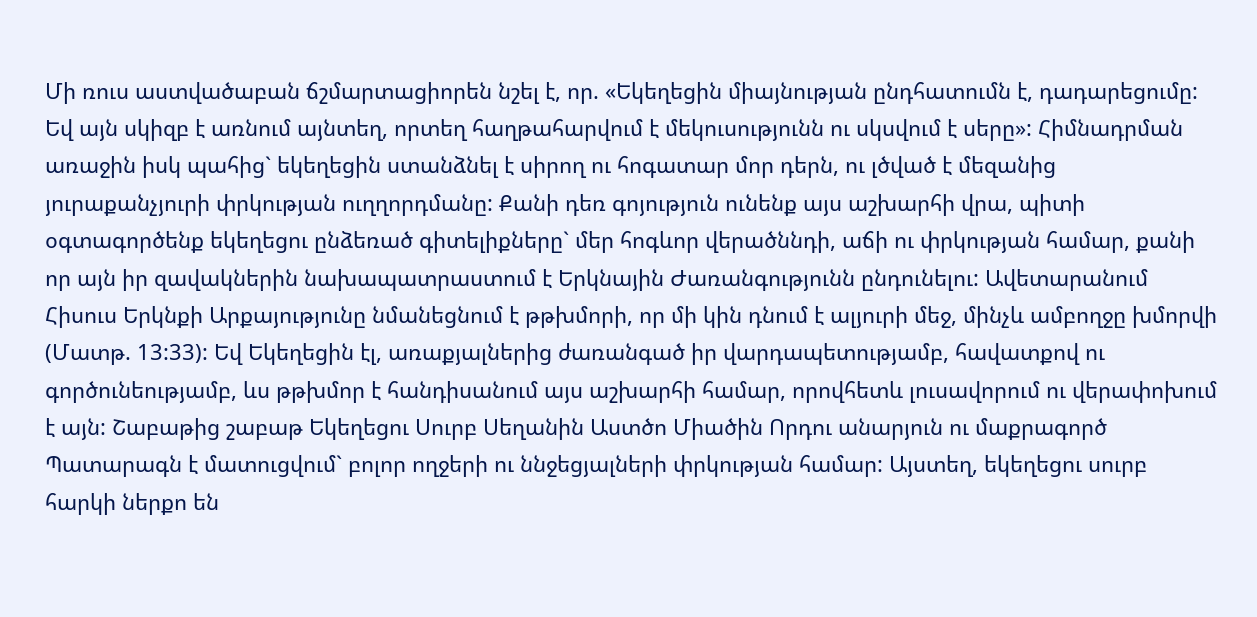Մի ռուս աստվածաբան ճշմարտացիորեն նշել է, որ. «Եկեղեցին միայնության ընդհատումն է, դադարեցումը: Եվ այն սկիզբ է առնում այնտեղ, որտեղ հաղթահարվում է մեկուսությունն ու սկսվում է սերը»: Հիմնադրման առաջին իսկ պահից` եկեղեցին ստանձնել է սիրող ու հոգատար մոր դերն, ու լծված է մեզանից յուրաքանչյուրի փրկության ուղղորդմանը: Քանի դեռ գոյություն ունենք այս աշխարհի վրա, պիտի օգտագործենք եկեղեցու ընձեռած գիտելիքները` մեր հոգևոր վերածննդի, աճի ու փրկության համար, քանի որ այն իր զավակներին նախապատրաստում է Երկնային Ժառանգությունն ընդունելու: Ավետարանում Հիսուս Երկնքի Արքայությունը նմանեցնում է թթխմորի, որ մի կին դնում է ալյուրի մեջ, մինչև ամբողջը խմորվի (Մատթ. 13:33): Եվ Եկեղեցին էլ, առաքյալներից ժառանգած իր վարդապետությամբ, հավատքով ու գործունեությամբ, ևս թթխմոր է հանդիսանում այս աշխարհի համար, որովհետև լուսավորում ու վերափոխում է այն: Շաբաթից շաբաթ Եկեղեցու Սուրբ Սեղանին Աստծո Միածին Որդու անարյուն ու մաքրագործ Պատարագն է մատուցվում` բոլոր ողջերի ու ննջեցյալների փրկության համար: Այստեղ, եկեղեցու սուրբ հարկի ներքո են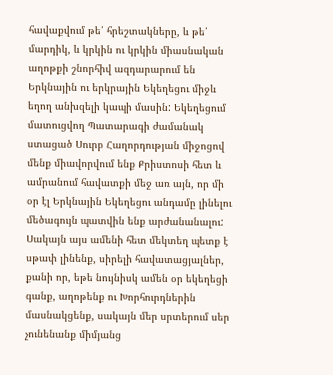հավաքվում թե՛ հրեշտակները, և թե՛ մարդիկ, և կրկին ու կրկին միասնական աղոթքի շնորհիվ ազդարարում են Երկնային ու երկրային Եկեղեցու միջև եղող անխզելի կապի մասին: Եկեղեցում մատուցվող Պատարագի ժամանակ ստացած Սուրբ Հաղորդության միջոցով մենք միավորվում ենք Քրիստոսի հետ և ամրանում հավատքի մեջ առ այն, որ մի օր էլ Երկնային Եկեղեցու անդամը լինելու մեծագույն պատվին ենք արժանանալու: Սակայն այս ամենի հետ մեկտեղ պետք է սթափ լինենք, սիրելի հավատացյալներ, քանի որ, եթե նույնիսկ ամեն օր եկեղեցի գանք, աղոթենք ու Խորհուրդներին մասնակցենք, սակայն մեր սրտերում սեր չունենանք միմյանց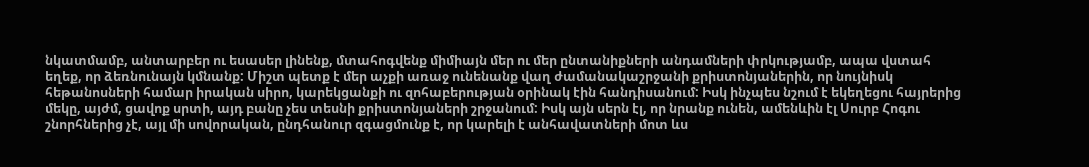նկատմամբ, անտարբեր ու եսասեր լինենք, մտահոգվենք միմիայն մեր ու մեր ընտանիքների անդամների փրկությամբ, ապա վստահ եղեք, որ ձեռնունայն կմնանք: Միշտ պետք է մեր աչքի առաջ ունենանք վաղ ժամանակաշրջանի քրիստոնյաներին, որ նույնիսկ հեթանոսների համար իրական սիրո, կարեկցանքի ու զոհաբերության օրինակ էին հանդիսանում: Իսկ ինչպես նշում է եկեղեցու հայրերից մեկը, այժմ, ցավոք սրտի, այդ բանը չես տեսնի քրիստոնյաների շրջանում: Իսկ այն սերն էլ, որ նրանք ունեն, ամենևին էլ Սուրբ Հոգու շնորհներից չէ, այլ մի սովորական, ընդհանուր զգացմունք է, որ կարելի է անհավատների մոտ ևս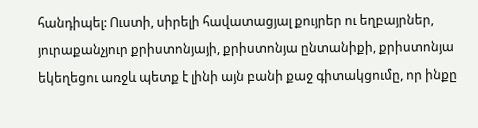հանդիպել: Ուստի, սիրելի հավատացյալ քույրեր ու եղբայրներ, յուրաքանչյուր քրիստոնյայի, քրիստոնյա ընտանիքի, քրիստոնյա եկեղեցու առջև պետք է լինի այն բանի քաջ գիտակցումը, որ ինքը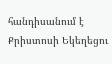հանդիսանում է Քրիստոսի Եկեղեցու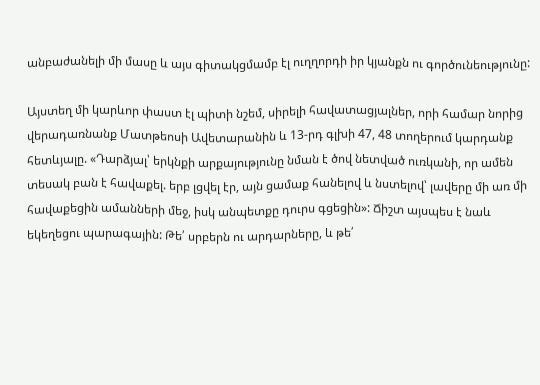անբաժանելի մի մասը և այս գիտակցմամբ էլ ուղղորդի իր կյանքն ու գործունեությունը:

Այստեղ մի կարևոր փաստ էլ պիտի նշեմ, սիրելի հավատացյալներ, որի համար նորից վերադառնանք Մատթեոսի Ավետարանին և 13-րդ գլխի 47, 48 տողերում կարդանք հետևյալը. «Դարձյալ՝ երկնքի արքայությունը նման է ծով նետված ուռկանի, որ ամեն տեսակ բան է հավաքել. երբ լցվել էր, այն ցամաք հանելով և նստելով՝ լավերը մի առ մի հավաքեցին ամանների մեջ, իսկ անպետքը դուրս գցեցին»: Ճիշտ այսպես է նաև եկեղեցու պարագային: Թե՛ սրբերն ու արդարները, և թե՛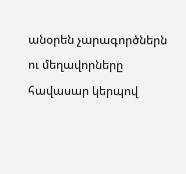անօրեն չարագործներն ու մեղավորները  հավասար կերպով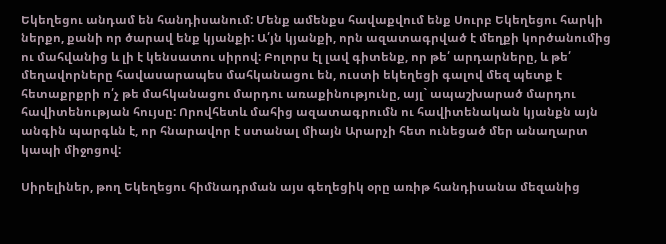Եկեղեցու անդամ են հանդիսանում: Մենք ամենքս հավաքվում ենք Սուրբ Եկեղեցու հարկի ներքո, քանի որ ծարավ ենք կյանքի: Ա՛յն կյանքի, որն ազատագրված է մեղքի կործանումից ու մահվանից և լի է կենսատու սիրով: Բոլորս էլ լավ գիտենք, որ թե՛ արդարները, և թե՛ մեղավորները հավասարապես մահկանացու են, ուստի եկեղեցի գալով մեզ պետք է հետաքրքրի ո՛չ թե մահկանացու մարդու առաքինությունը, այլ` ապաշխարած մարդու հավիտենության հույսը: Որովհետև մահից ազատագրումն ու հավիտենական կյանքն այն անգին պարգևն է, որ հնարավոր է ստանալ միայն Արարչի հետ ունեցած մեր անաղարտ կապի միջոցով:

Սիրելիներ, թող Եկեղեցու հիմնադրման այս գեղեցիկ օրը առիթ հանդիսանա մեզանից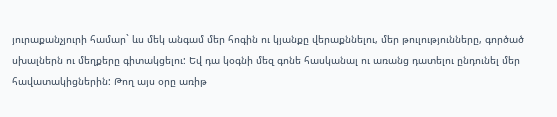յուրաքանչյուրի համար` ևս մեկ անգամ մեր հոգին ու կյանքը վերաքննելու, մեր թուլությունները, գործած սխալներն ու մեղքերը գիտակցելու: Եվ դա կօգնի մեզ գոնե հասկանալ ու առանց դատելու ընդունել մեր հավատակիցներին: Թող այս օրը առիթ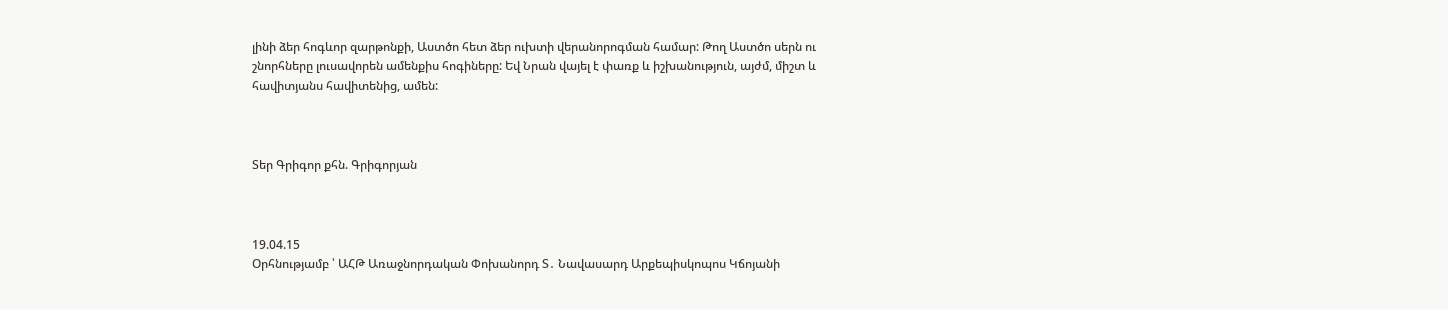լինի ձեր հոգևոր զարթոնքի, Աստծո հետ ձեր ուխտի վերանորոգման համար: Թող Աստծո սերն ու շնորհները լուսավորեն ամենքիս հոգիները: Եվ Նրան վայել է փառք և իշխանություն, այժմ, միշտ և հավիտյանս հավիտենից, ամեն:



Տեր Գրիգոր քհն. Գրիգորյան



19.04.15
Օրհնությամբ ՝ ԱՀԹ Առաջնորդական Փոխանորդ Տ․ Նավասարդ Արքեպիսկոպոս Կճոյանի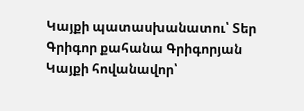Կայքի պատասխանատու՝ Տեր Գրիգոր քահանա Գրիգորյան
Կայքի հովանավոր՝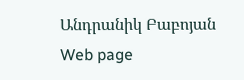Անդրանիկ Բաբոյան
Web page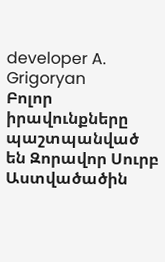developer A. Grigoryan
Բոլոր իրավունքները պաշտպանված են Զորավոր Սուրբ Աստվածածին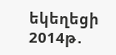եկեղեցի 2014թ․